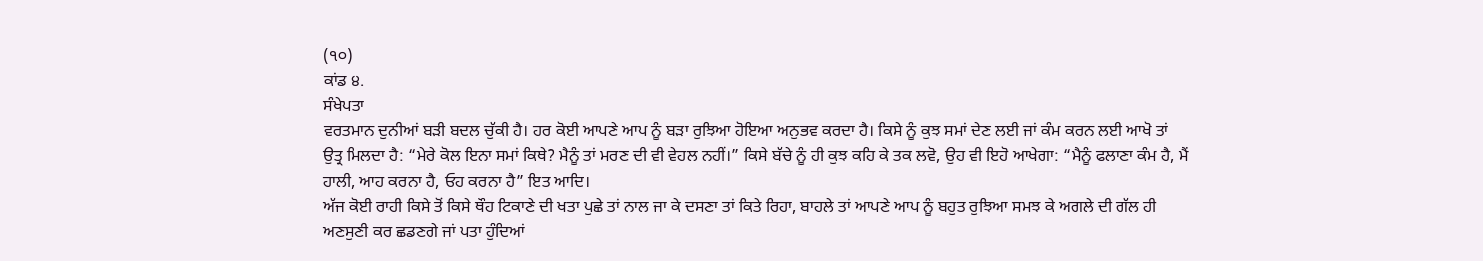(੧੦)
ਕਾਂਡ ੪.
ਸੰਖੇਪਤਾ
ਵਰਤਮਾਨ ਦੁਨੀਆਂ ਬੜੀ ਬਦਲ ਚੁੱਕੀ ਹੈ। ਹਰ ਕੋਈ ਆਪਣੇ ਆਪ ਨੂੰ ਬੜਾ ਰੁਝਿਆ ਹੋਇਆ ਅਨੁਭਵ ਕਰਦਾ ਹੈ। ਕਿਸੇ ਨੂੰ ਕੁਝ ਸਮਾਂ ਦੇਣ ਲਈ ਜਾਂ ਕੰਮ ਕਰਨ ਲਈ ਆਖੋ ਤਾਂ ਉਤ੍ਰ ਮਿਲਦਾ ਹੈ: “ਮੇਰੇ ਕੋਲ ਇਨਾ ਸਮਾਂ ਕਿਥੇ? ਮੈਨੂੰ ਤਾਂ ਮਰਣ ਦੀ ਵੀ ਵੇਹਲ ਨਹੀਂ।” ਕਿਸੇ ਬੱਚੇ ਨੂੰ ਹੀ ਕੁਝ ਕਹਿ ਕੇ ਤਕ ਲਵੋ, ਉਹ ਵੀ ਇਹੋ ਆਖੇਗਾ: “ਮੈਨੂੰ ਫਲਾਣਾ ਕੰਮ ਹੈ, ਮੈਂ ਹਾਲੀ, ਆਹ ਕਰਨਾ ਹੈ, ਓਹ ਕਰਨਾ ਹੈ” ਇਤ ਆਦਿ।
ਅੱਜ ਕੋਈ ਰਾਹੀ ਕਿਸੇ ਤੋਂ ਕਿਸੇ ਥੌਹ ਟਿਕਾਣੇ ਦੀ ਖਤਾ ਪੁਛੇ ਤਾਂ ਨਾਲ ਜਾ ਕੇ ਦਸਣਾ ਤਾਂ ਕਿਤੇ ਰਿਹਾ, ਬਾਹਲੇ ਤਾਂ ਆਪਣੇ ਆਪ ਨੂੰ ਬਹੁਤ ਰੁਝਿਆ ਸਮਝ ਕੇ ਅਗਲੇ ਦੀ ਗੱਲ ਹੀ ਅਣਸੁਣੀ ਕਰ ਛਡਣਗੇ ਜਾਂ ਪਤਾ ਹੁੰਦਿਆਂ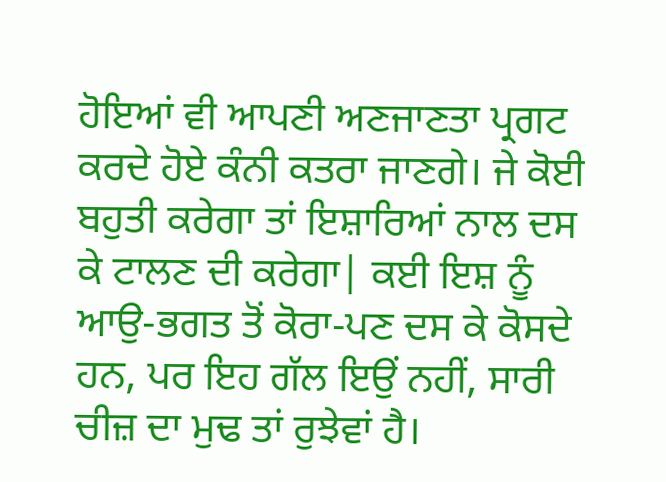ਹੋਇਆਂ ਵੀ ਆਪਣੀ ਅਣਜਾਣਤਾ ਪ੍ਰਗਟ ਕਰਦੇ ਹੋਏ ਕੰਨੀ ਕਤਰਾ ਜਾਣਗੇ। ਜੇ ਕੋਈ ਬਹੁਤੀ ਕਰੇਗਾ ਤਾਂ ਇਸ਼ਾਰਿਆਂ ਨਾਲ ਦਸ ਕੇ ਟਾਲਣ ਦੀ ਕਰੇਗਾ| ਕਈ ਇਸ਼ ਨੂੰ ਆਉ-ਭਗਤ ਤੋਂ ਕੋਰਾ-ਪਣ ਦਸ ਕੇ ਕੋਸਦੇ ਹਨ, ਪਰ ਇਹ ਗੱਲ ਇਉਂ ਨਹੀਂ, ਸਾਰੀ ਚੀਜ਼ ਦਾ ਮੁਢ ਤਾਂ ਰੁਝੇਵਾਂ ਹੈ।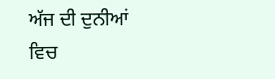ਅੱਜ ਦੀ ਦੁਨੀਆਂ ਵਿਚ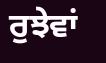ਰੁਝੇਵਾਂ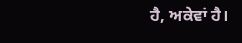ਹੈ, ਅਕੇਵਾਂ ਹੈ।